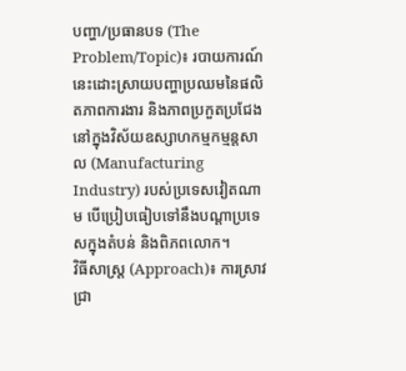បញ្ហា/ប្រធានបទ (The Problem/Topic)៖ របាយការណ៍នេះដោះស្រាយបញ្ហាប្រឈមនៃផលិតភាពការងារ និងភាពប្រកួតប្រជែងនៅក្នុងវិស័យឧស្សាហកម្មកម្មន្តសាល (Manufacturing Industry) របស់ប្រទេសវៀតណាម បើប្រៀបធៀបទៅនឹងបណ្តាប្រទេសក្នុងតំបន់ និងពិភពលោក។
វិធីសាស្ត្រ (Approach)៖ ការស្រាវជ្រា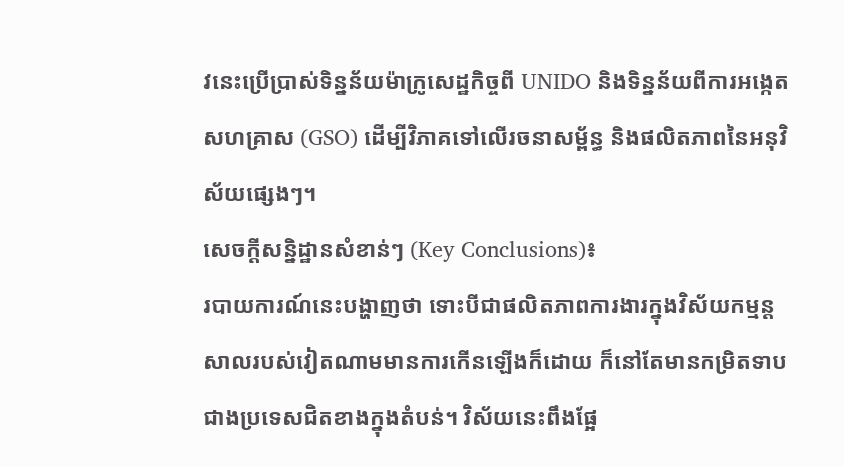វនេះប្រើប្រាស់ទិន្នន័យម៉ាក្រូសេដ្ឋកិច្ចពី UNIDO និងទិន្នន័យពីការអង្កេតសហគ្រាស (GSO) ដើម្បីវិភាគទៅលើរចនាសម្ព័ន្ធ និងផលិតភាពនៃអនុវិស័យផ្សេងៗ។
សេចក្តីសន្និដ្ឋានសំខាន់ៗ (Key Conclusions)៖
របាយការណ៍នេះបង្ហាញថា ទោះបីជាផលិតភាពការងារក្នុងវិស័យកម្មន្តសាលរបស់វៀតណាមមានការកើនឡើងក៏ដោយ ក៏នៅតែមានកម្រិតទាបជាងប្រទេសជិតខាងក្នុងតំបន់។ វិស័យនេះពឹងផ្អែ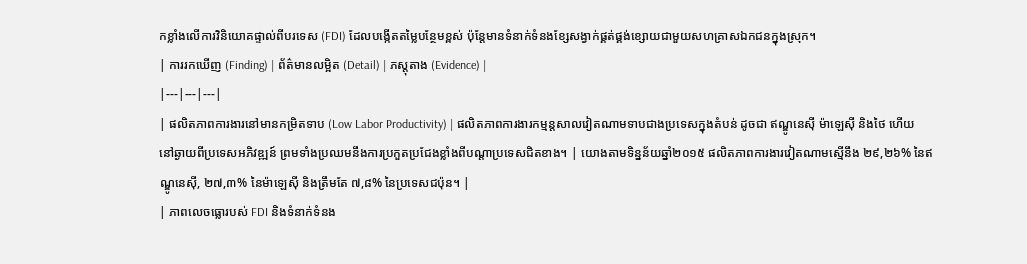កខ្លាំងលើការវិនិយោគផ្ទាល់ពីបរទេស (FDI) ដែលបង្កើតតម្លៃបន្ថែមខ្ពស់ ប៉ុន្តែមានទំនាក់ទំនងខ្សែសង្វាក់ផ្គត់ផ្គង់ខ្សោយជាមួយសហគ្រាសឯកជនក្នុងស្រុក។
| ការរកឃើញ (Finding) | ព័ត៌មានលម្អិត (Detail) | ភស្តុតាង (Evidence) |
|---|---|---|
| ផលិតភាពការងារនៅមានកម្រិតទាប (Low Labor Productivity) | ផលិតភាពការងារកម្មន្តសាលវៀតណាមទាបជាងប្រទេសក្នុងតំបន់ ដូចជា ឥណ្ឌូនេស៊ី ម៉ាឡេស៊ី និងថៃ ហើយនៅឆ្ងាយពីប្រទេសអភិវឌ្ឍន៍ ព្រមទាំងប្រឈមនឹងការប្រកួតប្រជែងខ្លាំងពីបណ្តាប្រទេសជិតខាង។ | យោងតាមទិន្នន័យឆ្នាំ២០១៥ ផលិតភាពការងារវៀតណាមស្មើនឹង ២៩,២៦% នៃឥណ្ឌូនេស៊ី, ២៧,៣% នៃម៉ាឡេស៊ី និងត្រឹមតែ ៧,៨% នៃប្រទេសជប៉ុន។ |
| ភាពលេចធ្លោរបស់ FDI និងទំនាក់ទំនង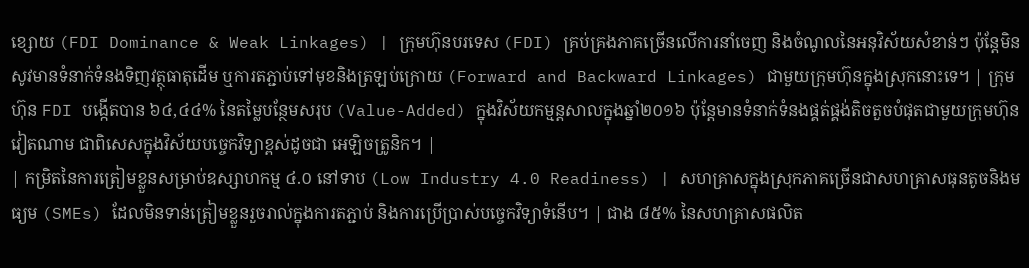ខ្សោយ (FDI Dominance & Weak Linkages) | ក្រុមហ៊ុនបរទេស (FDI) គ្រប់គ្រងភាគច្រើនលើការនាំចេញ និងចំណូលនៃអនុវិស័យសំខាន់ៗ ប៉ុន្តែមិនសូវមានទំនាក់ទំនងទិញវត្ថុធាតុដើម ឬការតភ្ជាប់ទៅមុខនិងត្រឡប់ក្រោយ (Forward and Backward Linkages) ជាមួយក្រុមហ៊ុនក្នុងស្រុកនោះទេ។ | ក្រុមហ៊ុន FDI បង្កើតបាន ៦៤,៤៤% នៃតម្លៃបន្ថែមសរុប (Value-Added) ក្នុងវិស័យកម្មន្តសាលក្នុងឆ្នាំ២០១៦ ប៉ុន្តែមានទំនាក់ទំនងផ្គត់ផ្គង់តិចតួចបំផុតជាមួយក្រុមហ៊ុនវៀតណាម ជាពិសេសក្នុងវិស័យបច្ចេកវិទ្យាខ្ពស់ដូចជា អេឡិចត្រូនិក។ |
| កម្រិតនៃការត្រៀមខ្លួនសម្រាប់ឧស្សាហកម្ម ៤.០ នៅទាប (Low Industry 4.0 Readiness) | សហគ្រាសក្នុងស្រុកភាគច្រើនជាសហគ្រាសធុនតូចនិងមធ្យម (SMEs) ដែលមិនទាន់ត្រៀមខ្លួនរួចរាល់ក្នុងការតភ្ជាប់ និងការប្រើប្រាស់បច្ចេកវិទ្យាទំនើប។ | ជាង ៨៥% នៃសហគ្រាសផលិត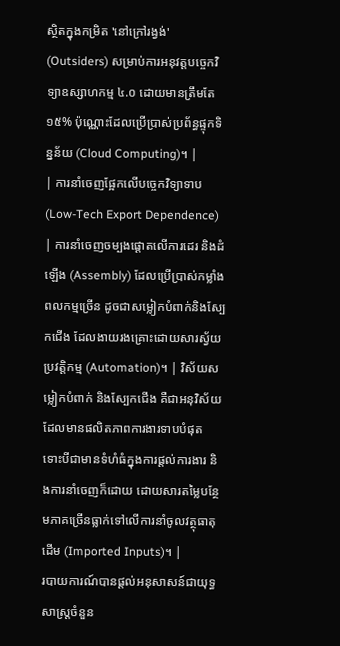ស្ថិតក្នុងកម្រិត 'នៅក្រៅរង្វង់' (Outsiders) សម្រាប់ការអនុវត្តបច្ចេកវិទ្យាឧស្សាហកម្ម ៤.០ ដោយមានត្រឹមតែ ១៥% ប៉ុណ្ណោះដែលប្រើប្រាស់ប្រព័ន្ធផ្ទុកទិន្នន័យ (Cloud Computing)។ |
| ការនាំចេញផ្អែកលើបច្ចេកវិទ្យាទាប (Low-Tech Export Dependence) | ការនាំចេញចម្បងផ្តោតលើការដេរ និងដំឡើង (Assembly) ដែលប្រើប្រាស់កម្លាំងពលកម្មច្រើន ដូចជាសម្លៀកបំពាក់និងស្បែកជើង ដែលងាយរងគ្រោះដោយសារស្វ័យប្រវត្តិកម្ម (Automation)។ | វិស័យសម្លៀកបំពាក់ និងស្បែកជើង គឺជាអនុវិស័យដែលមានផលិតភាពការងារទាបបំផុត ទោះបីជាមានទំហំធំក្នុងការផ្តល់ការងារ និងការនាំចេញក៏ដោយ ដោយសារតម្លៃបន្ថែមភាគច្រើនធ្លាក់ទៅលើការនាំចូលវត្ថុធាតុដើម (Imported Inputs)។ |
របាយការណ៍បានផ្តល់អនុសាសន៍ជាយុទ្ធសាស្ត្រចំនួន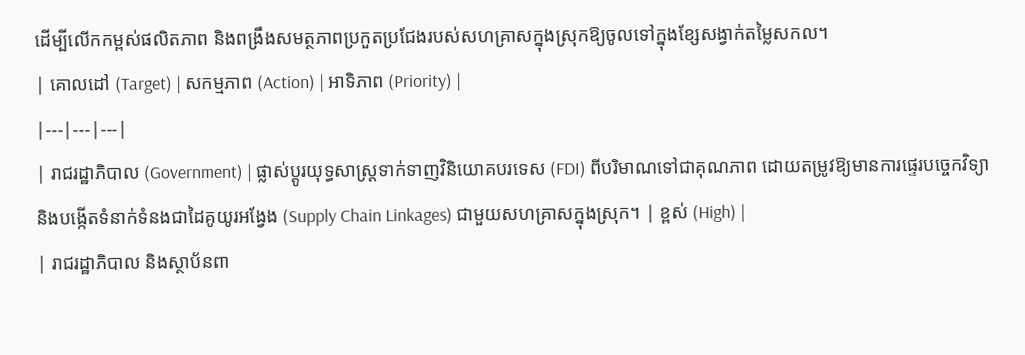ដើម្បីលើកកម្ពស់ផលិតភាព និងពង្រឹងសមត្ថភាពប្រកួតប្រជែងរបស់សហគ្រាសក្នុងស្រុកឱ្យចូលទៅក្នុងខ្សែសង្វាក់តម្លៃសកល។
| គោលដៅ (Target) | សកម្មភាព (Action) | អាទិភាព (Priority) |
|---|---|---|
| រាជរដ្ឋាភិបាល (Government) | ផ្លាស់ប្តូរយុទ្ធសាស្ត្រទាក់ទាញវិនិយោគបរទេស (FDI) ពីបរិមាណទៅជាគុណភាព ដោយតម្រូវឱ្យមានការផ្ទេរបច្ចេកវិទ្យា និងបង្កើតទំនាក់ទំនងជាដៃគូយូរអង្វែង (Supply Chain Linkages) ជាមួយសហគ្រាសក្នុងស្រុក។ | ខ្ពស់ (High) |
| រាជរដ្ឋាភិបាល និងស្ថាប័នពា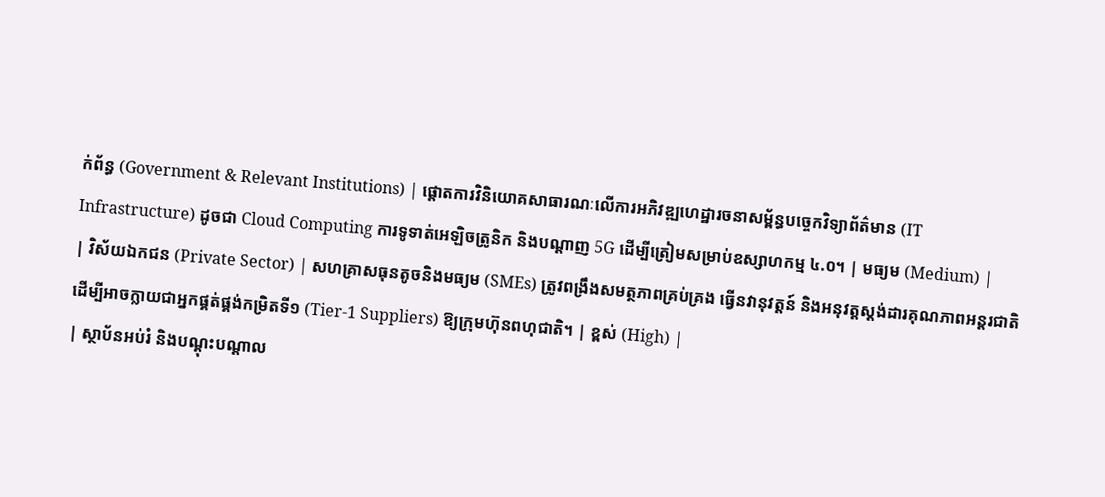ក់ព័ន្ធ (Government & Relevant Institutions) | ផ្តោតការវិនិយោគសាធារណៈលើការអភិវឌ្ឍហេដ្ឋារចនាសម្ព័ន្ធបច្ចេកវិទ្យាព័ត៌មាន (IT Infrastructure) ដូចជា Cloud Computing ការទូទាត់អេឡិចត្រូនិក និងបណ្តាញ 5G ដើម្បីត្រៀមសម្រាប់ឧស្សាហកម្ម ៤.០។ | មធ្យម (Medium) |
| វិស័យឯកជន (Private Sector) | សហគ្រាសធុនតូចនិងមធ្យម (SMEs) ត្រូវពង្រឹងសមត្ថភាពគ្រប់គ្រង ធ្វើនវានុវត្តន៍ និងអនុវត្តស្តង់ដារគុណភាពអន្តរជាតិ ដើម្បីអាចក្លាយជាអ្នកផ្គត់ផ្គង់កម្រិតទី១ (Tier-1 Suppliers) ឱ្យក្រុមហ៊ុនពហុជាតិ។ | ខ្ពស់ (High) |
| ស្ថាប័នអប់រំ និងបណ្តុះបណ្តាល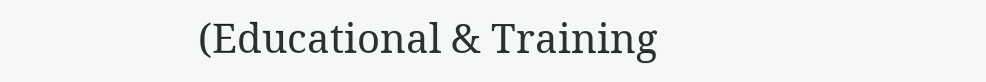(Educational & Training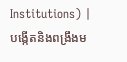Institutions) | បង្កើតនិងពង្រឹងម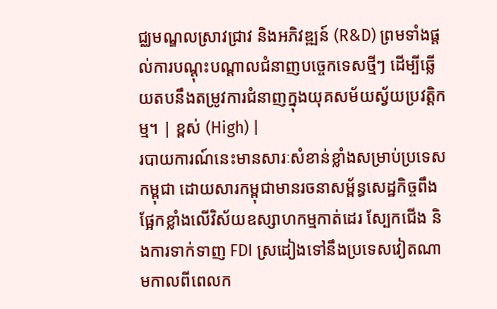ជ្ឈមណ្ឌលស្រាវជ្រាវ និងអភិវឌ្ឍន៍ (R&D) ព្រមទាំងផ្តល់ការបណ្តុះបណ្តាលជំនាញបច្ចេកទេសថ្មីៗ ដើម្បីឆ្លើយតបនឹងតម្រូវការជំនាញក្នុងយុគសម័យស្វ័យប្រវត្តិកម្ម។ | ខ្ពស់ (High) |
របាយការណ៍នេះមានសារៈសំខាន់ខ្លាំងសម្រាប់ប្រទេសកម្ពុជា ដោយសារកម្ពុជាមានរចនាសម្ព័ន្ធសេដ្ឋកិច្ចពឹងផ្អែកខ្លាំងលើវិស័យឧស្សាហកម្មកាត់ដេរ ស្បែកជើង និងការទាក់ទាញ FDI ស្រដៀងទៅនឹងប្រទេសវៀតណាមកាលពីពេលក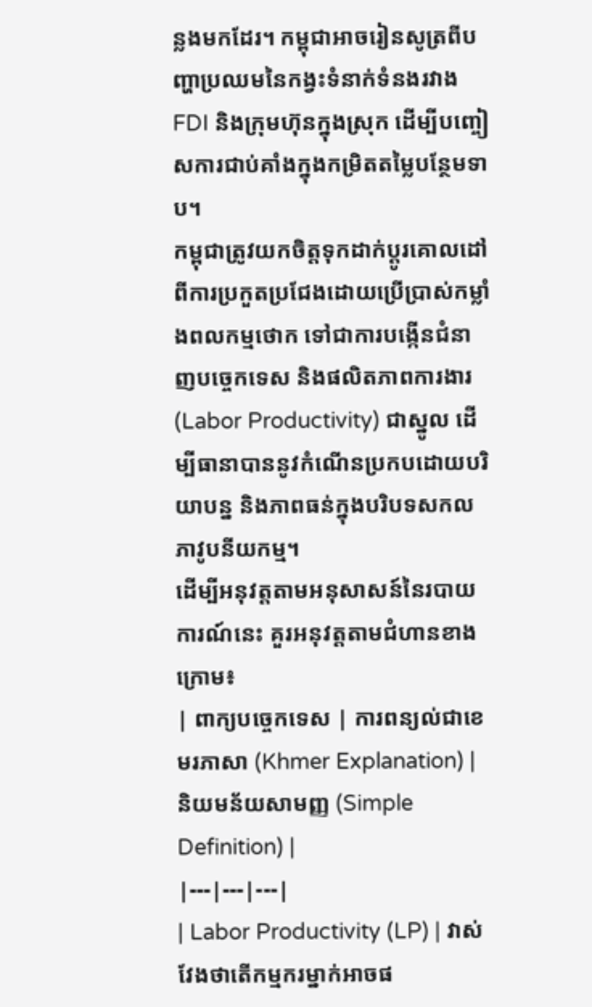ន្លងមកដែរ។ កម្ពុជាអាចរៀនសូត្រពីបញ្ហាប្រឈមនៃកង្វះទំនាក់ទំនងរវាង FDI និងក្រុមហ៊ុនក្នុងស្រុក ដើម្បីបញ្ចៀសការជាប់គាំងក្នុងកម្រិតតម្លៃបន្ថែមទាប។
កម្ពុជាត្រូវយកចិត្តទុកដាក់ប្តូរគោលដៅពីការប្រកួតប្រជែងដោយប្រើប្រាស់កម្លាំងពលកម្មថោក ទៅជាការបង្កើនជំនាញបច្ចេកទេស និងផលិតភាពការងារ (Labor Productivity) ជាស្នូល ដើម្បីធានាបាននូវកំណើនប្រកបដោយបរិយាបន្ន និងភាពធន់ក្នុងបរិបទសកលភាវូបនីយកម្ម។
ដើម្បីអនុវត្តតាមអនុសាសន៍នៃរបាយការណ៍នេះ គួរអនុវត្តតាមជំហានខាងក្រោម៖
| ពាក្យបច្ចេកទេស | ការពន្យល់ជាខេមរភាសា (Khmer Explanation) | និយមន័យសាមញ្ញ (Simple Definition) |
|---|---|---|
| Labor Productivity (LP) | វាស់វែងថាតើកម្មករម្នាក់អាចផ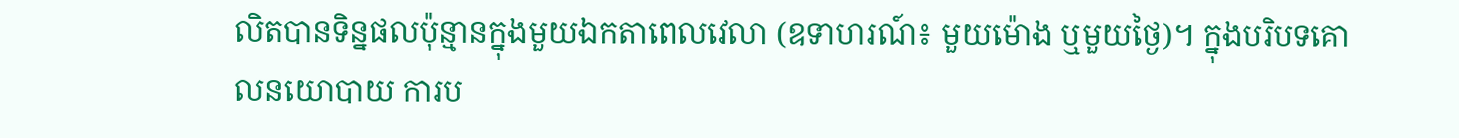លិតបានទិន្នផលប៉ុន្មានក្នុងមួយឯកតាពេលវេលា (ឧទាហរណ៍៖ មួយម៉ោង ឬមួយថ្ងៃ)។ ក្នុងបរិបទគោលនយោបាយ ការប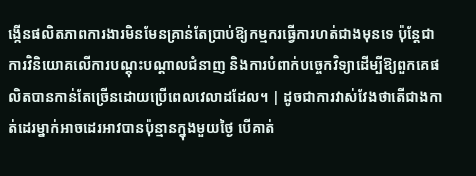ង្កើនផលិតភាពការងារមិនមែនគ្រាន់តែប្រាប់ឱ្យកម្មករធ្វើការហត់ជាងមុនទេ ប៉ុន្តែជាការវិនិយោគលើការបណ្តុះបណ្តាលជំនាញ និងការបំពាក់បច្ចេកវិទ្យាដើម្បីឱ្យពួកគេផលិតបានកាន់តែច្រើនដោយប្រើពេលវេលាដដែល។ | ដូចជាការវាស់វែងថាតើជាងកាត់ដេរម្នាក់អាចដេរអាវបានប៉ុន្មានក្នុងមួយថ្ងៃ បើគាត់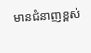មានជំនាញខ្ពស់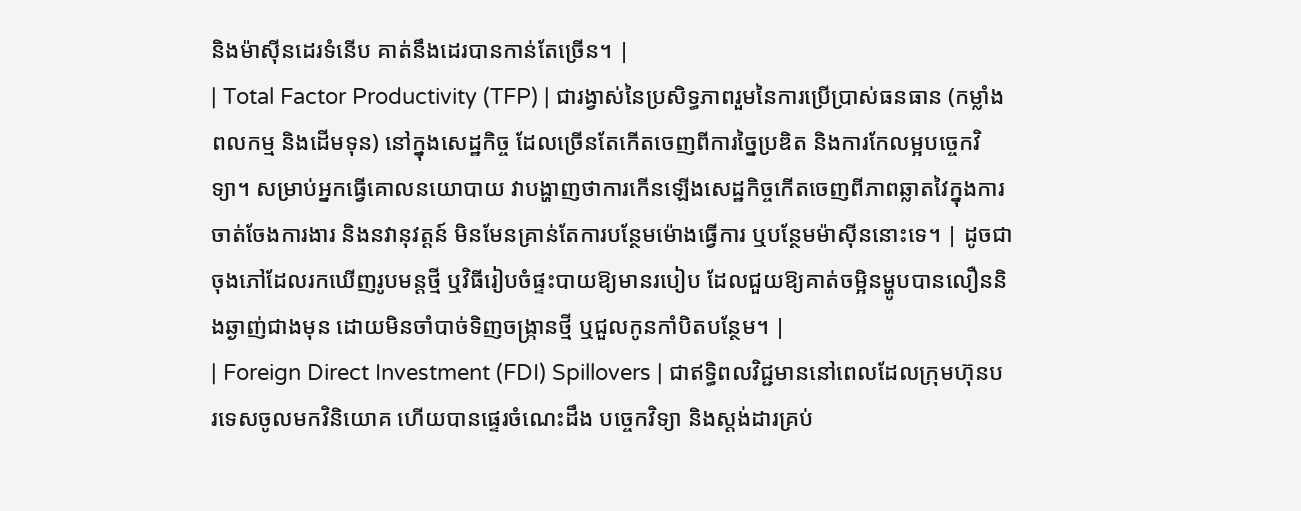និងម៉ាស៊ីនដេរទំនើប គាត់នឹងដេរបានកាន់តែច្រើន។ |
| Total Factor Productivity (TFP) | ជារង្វាស់នៃប្រសិទ្ធភាពរួមនៃការប្រើប្រាស់ធនធាន (កម្លាំងពលកម្ម និងដើមទុន) នៅក្នុងសេដ្ឋកិច្ច ដែលច្រើនតែកើតចេញពីការច្នៃប្រឌិត និងការកែលម្អបច្ចេកវិទ្យា។ សម្រាប់អ្នកធ្វើគោលនយោបាយ វាបង្ហាញថាការកើនឡើងសេដ្ឋកិច្ចកើតចេញពីភាពឆ្លាតវៃក្នុងការចាត់ចែងការងារ និងនវានុវត្តន៍ មិនមែនគ្រាន់តែការបន្ថែមម៉ោងធ្វើការ ឬបន្ថែមម៉ាស៊ីននោះទេ។ | ដូចជាចុងភៅដែលរកឃើញរូបមន្តថ្មី ឬវិធីរៀបចំផ្ទះបាយឱ្យមានរបៀប ដែលជួយឱ្យគាត់ចម្អិនម្ហូបបានលឿននិងឆ្ងាញ់ជាងមុន ដោយមិនចាំបាច់ទិញចង្ក្រានថ្មី ឬជួលកូនកាំបិតបន្ថែម។ |
| Foreign Direct Investment (FDI) Spillovers | ជាឥទ្ធិពលវិជ្ជមាននៅពេលដែលក្រុមហ៊ុនបរទេសចូលមកវិនិយោគ ហើយបានផ្ទេរចំណេះដឹង បច្ចេកវិទ្យា និងស្តង់ដារគ្រប់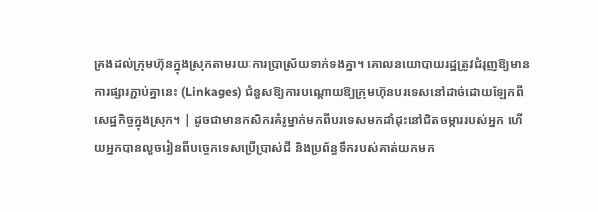គ្រងដល់ក្រុមហ៊ុនក្នុងស្រុកតាមរយៈការប្រាស្រ័យទាក់ទងគ្នា។ គោលនយោបាយរដ្ឋត្រូវជំរុញឱ្យមានការផ្សារភ្ជាប់គ្នានេះ (Linkages) ជំនួសឱ្យការបណ្តោយឱ្យក្រុមហ៊ុនបរទេសនៅដាច់ដោយឡែកពីសេដ្ឋកិច្ចក្នុងស្រុក។ | ដូចជាមានកសិករគំរូម្នាក់មកពីបរទេសមកដាំដុះនៅជិតចម្ការរបស់អ្នក ហើយអ្នកបានលួចរៀនពីបច្ចេកទេសប្រើប្រាស់ជី និងប្រព័ន្ធទឹករបស់គាត់យកមក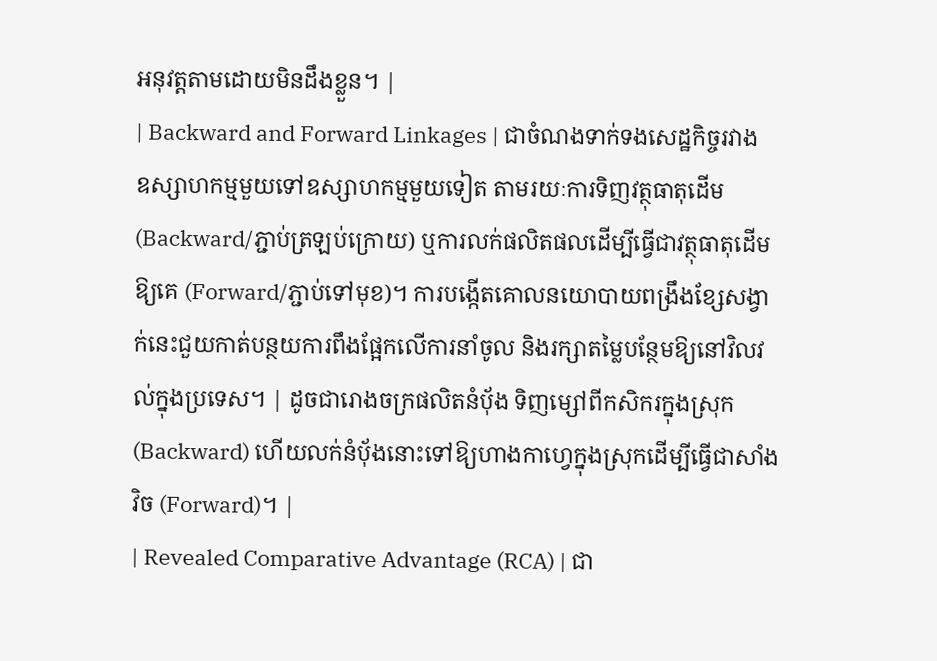អនុវត្តតាមដោយមិនដឹងខ្លួន។ |
| Backward and Forward Linkages | ជាចំណងទាក់ទងសេដ្ឋកិច្ចរវាងឧស្សាហកម្មមួយទៅឧស្សាហកម្មមួយទៀត តាមរយៈការទិញវត្ថុធាតុដើម (Backward/ភ្ជាប់ត្រឡប់ក្រោយ) ឬការលក់ផលិតផលដើម្បីធ្វើជាវត្ថុធាតុដើមឱ្យគេ (Forward/ភ្ជាប់ទៅមុខ)។ ការបង្កើតគោលនយោបាយពង្រឹងខ្សែសង្វាក់នេះជួយកាត់បន្ថយការពឹងផ្អែកលើការនាំចូល និងរក្សាតម្លៃបន្ថែមឱ្យនៅវិលវល់ក្នុងប្រទេស។ | ដូចជារោងចក្រផលិតនំប៉័ង ទិញម្សៅពីកសិករក្នុងស្រុក (Backward) ហើយលក់នំប៉័ងនោះទៅឱ្យហាងកាហ្វេក្នុងស្រុកដើម្បីធ្វើជាសាំងវិច (Forward)។ |
| Revealed Comparative Advantage (RCA) | ជា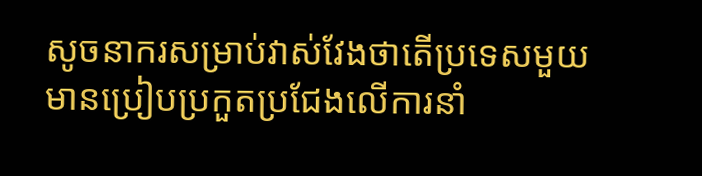សូចនាករសម្រាប់វាស់វែងថាតើប្រទេសមួយមានប្រៀបប្រកួតប្រជែងលើការនាំ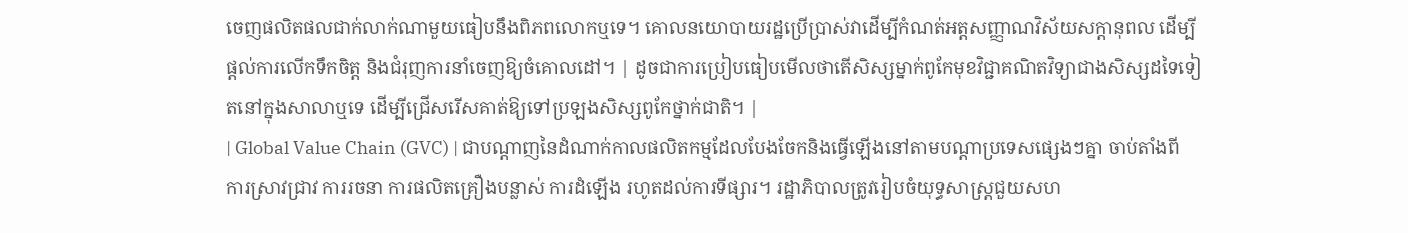ចេញផលិតផលជាក់លាក់ណាមួយធៀបនឹងពិភពលោកឬទេ។ គោលនយោបាយរដ្ឋប្រើប្រាស់វាដើម្បីកំណត់អត្តសញ្ញាណវិស័យសក្តានុពល ដើម្បីផ្តល់ការលើកទឹកចិត្ត និងជំរុញការនាំចេញឱ្យចំគោលដៅ។ | ដូចជាការប្រៀបធៀបមើលថាតើសិស្សម្នាក់ពូកែមុខវិជ្ជាគណិតវិទ្យាជាងសិស្សដទៃទៀតនៅក្នុងសាលាឬទេ ដើម្បីជ្រើសរើសគាត់ឱ្យទៅប្រឡងសិស្សពូកែថ្នាក់ជាតិ។ |
| Global Value Chain (GVC) | ជាបណ្តាញនៃដំណាក់កាលផលិតកម្មដែលបែងចែកនិងធ្វើឡើងនៅតាមបណ្តាប្រទេសផ្សេងៗគ្នា ចាប់តាំងពីការស្រាវជ្រាវ ការរចនា ការផលិតគ្រឿងបន្លាស់ ការដំឡើង រហូតដល់ការទីផ្សារ។ រដ្ឋាភិបាលត្រូវរៀបចំយុទ្ធសាស្ត្រជួយសហ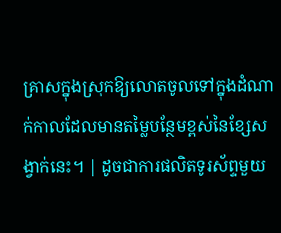គ្រាសក្នុងស្រុកឱ្យលោតចូលទៅក្នុងដំណាក់កាលដែលមានតម្លៃបន្ថែមខ្ពស់នៃខ្សែសង្វាក់នេះ។ | ដូចជាការផលិតទូរស័ព្ទមួយ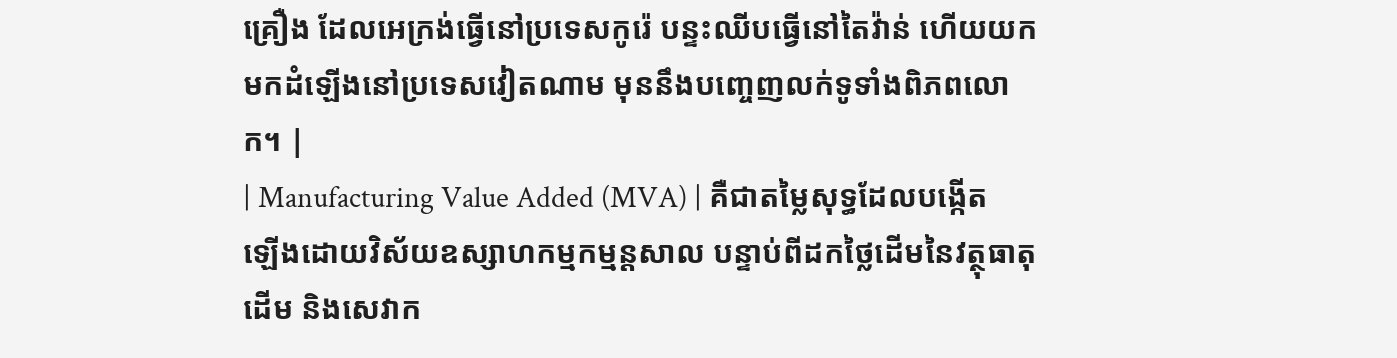គ្រឿង ដែលអេក្រង់ធ្វើនៅប្រទេសកូរ៉េ បន្ទះឈីបធ្វើនៅតៃវ៉ាន់ ហើយយកមកដំឡើងនៅប្រទេសវៀតណាម មុននឹងបញ្ចេញលក់ទូទាំងពិភពលោក។ |
| Manufacturing Value Added (MVA) | គឺជាតម្លៃសុទ្ធដែលបង្កើតឡើងដោយវិស័យឧស្សាហកម្មកម្មន្តសាល បន្ទាប់ពីដកថ្លៃដើមនៃវត្ថុធាតុដើម និងសេវាក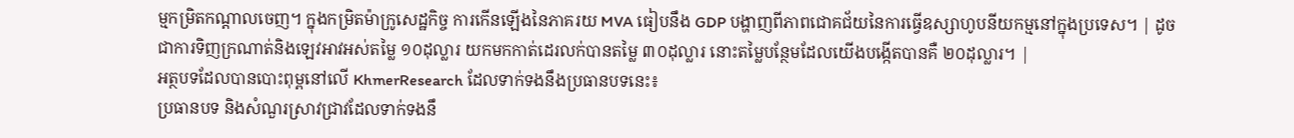ម្មកម្រិតកណ្តាលចេញ។ ក្នុងកម្រិតម៉ាក្រូសេដ្ឋកិច្ច ការកើនឡើងនៃភាគរយ MVA ធៀបនឹង GDP បង្ហាញពីភាពជោគជ័យនៃការធ្វើឧស្សាហូបនីយកម្មនៅក្នុងប្រទេស។ | ដូចជាការទិញក្រណាត់និងឡេវអាវអស់តម្លៃ ១០ដុល្លារ យកមកកាត់ដេរលក់បានតម្លៃ ៣០ដុល្លារ នោះតម្លៃបន្ថែមដែលយើងបង្កើតបានគឺ ២០ដុល្លារ។ |
អត្ថបទដែលបានបោះពុម្ពនៅលើ KhmerResearch ដែលទាក់ទងនឹងប្រធានបទនេះ៖
ប្រធានបទ និងសំណួរស្រាវជ្រាវដែលទាក់ទងនឹ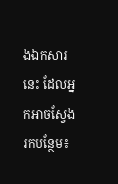ងឯកសារនេះ ដែលអ្នកអាចស្វែងរកបន្ថែម៖